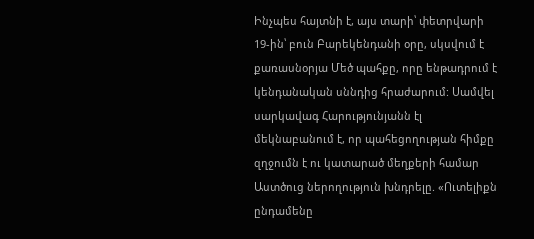Ինչպես հայտնի է, այս տարի՝ փետրվարի 19-ին՝ բուն Բարեկենդանի օրը, սկսվում է քառասնօրյա Մեծ պահքը, որը ենթադրում է կենդանական սննդից հրաժարում: Սամվել սարկավագ Հարությունյանն էլ մեկնաբանում է, որ պահեցողության հիմքը զղջումն է ու կատարած մեղքերի համար Աստծուց ներողություն խնդրելը. «Ուտելիքն ընդամենը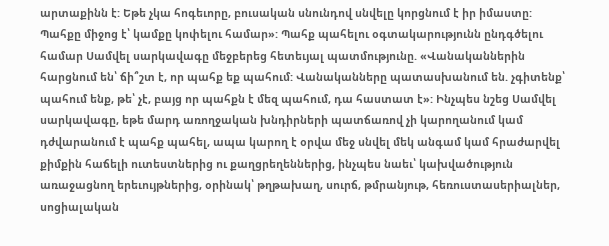արտաքինն է: Եթե չկա հոգեւորը, բուսական սնունդով սնվելը կորցնում է իր իմաստը: Պահքը միջոց է՝ կամքը կոփելու համար»: Պահք պահելու օգտակարությունն ընդգծելու համար Սամվել սարկավագը մեջբերեց հետեւյալ պատմությունը. «Վանականներին հարցնում են՝ ճի՞շտ է, որ պահք եք պահում: Վանականները պատասխանում են. չգիտենք՝ պահում ենք, թե՝ չէ, բայց որ պահքն է մեզ պահում, դա հաստատ է»: Ինչպես նշեց Սամվել սարկավագը, եթե մարդ առողջական խնդիրների պատճառով չի կարողանում կամ դժվարանում է պահք պահել, ապա կարող է օրվա մեջ սնվել մեկ անգամ կամ հրաժարվել քիմքին հաճելի ուտեստներից ու քաղցրեղեններից, ինչպես նաեւ՝ կախվածություն առաջացնող երեւույթներից, օրինակ՝ թղթախաղ, սուրճ, թմրանյութ, հեռուստասերիալներ, սոցիալական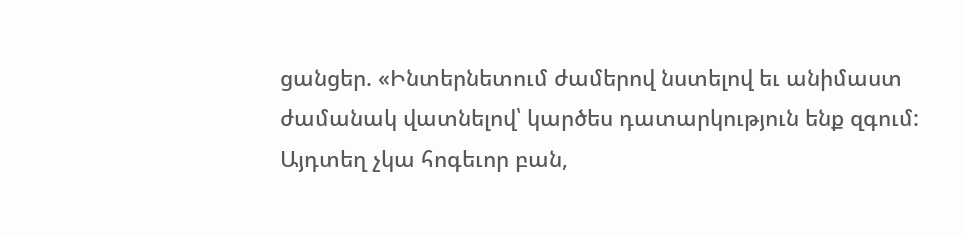ցանցեր. «Ինտերնետում ժամերով նստելով եւ անիմաստ ժամանակ վատնելով՝ կարծես դատարկություն ենք զգում: Այդտեղ չկա հոգեւոր բան,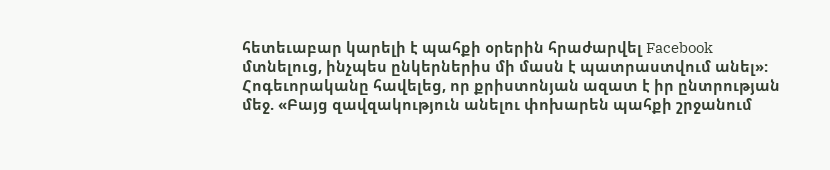հետեւաբար կարելի է պահքի օրերին հրաժարվել Facebook մտնելուց, ինչպես ընկերներիս մի մասն է պատրաստվում անել»: Հոգեւորականը հավելեց, որ քրիստոնյան ազատ է իր ընտրության մեջ. «Բայց զավզակություն անելու փոխարեն պահքի շրջանում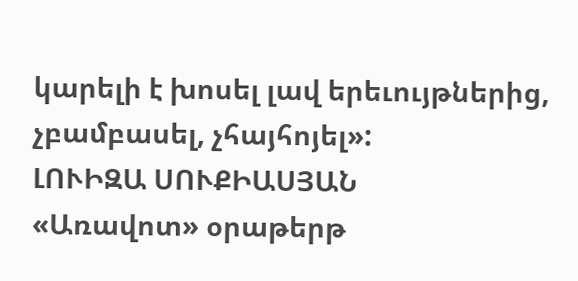կարելի է խոսել լավ երեւույթներից, չբամբասել, չհայհոյել»:
ԼՈՒԻԶԱ ՍՈՒՔԻԱՍՅԱՆ
«Առավոտ» օրաթերթ